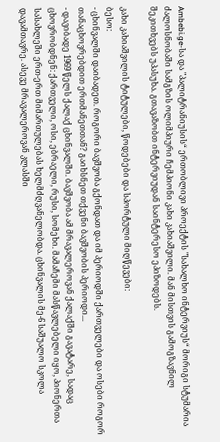Ambebi.ge-სა და "პალიტრანიუსის“ ერთობლივი პროექტის "სახალხო ინტერვიუს“ მორიგი სტუმარია ძალოსნობაში სამგზის ოლიმპიური ჩემპიონი კახი კახიაშვილი. მან მისთვის გამოგზავნილ შეკითხვებს უპასუხა. გთავაზობთ ინტერვიუდან საინტერესო ეპიზოდებს.

კახი კახიაშვილის ტიტულები, წოდებები და სპორტული მიღწევები:
ბესო:
- ცხინვალში დაიბადეთ. როგორი ბავშვობა გქონდათ და იმ პერიოდში ქართველები და ოსები როგორ თანაცხოვრებდით ერთმანეთთან? გაიხსნეთ თქვენი ბავშვობის პერიოდი...
- დავიბადე 1969 წელს ქალაქ ცხინვალში. ბავშვობა ამ მრავალეროვან ქალაქში გავატარე, სადაც ცხოვრობდნენ: ქართველი, ოსი, ებრაელი, რუსი, სომეხი. მამაჩემი მასწავლებელი იყო, პიონერთა სასახლეში ერთ-ერთ მიმართულებას ხელმძღვანელობდა. ცხინვალის მე-6 საშუალო სკოლა დავამთავრე. ასევე მრავალეროვან კლასში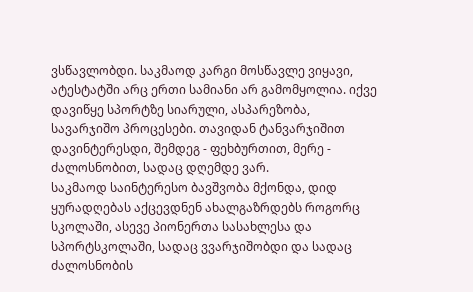ვსწავლობდი. საკმაოდ კარგი მოსწავლე ვიყავი, ატესტატში არც ერთი სამიანი არ გამომყოლია. იქვე დავიწყე სპორტზე სიარული, ასპარეზობა, სავარჯიშო პროცესები. თავიდან ტანვარჯიშით დავინტერესდი, შემდეგ - ფეხბურთით, მერე - ძალოსნობით, სადაც დღემდე ვარ.
საკმაოდ საინტერესო ბავშვობა მქონდა, დიდ ყურადღებას აქცევდნენ ახალგაზრდებს როგორც სკოლაში, ასევე პიონერთა სასახლესა და სპორტსკოლაში, სადაც ვვარჯიშობდი და სადაც ძალოსნობის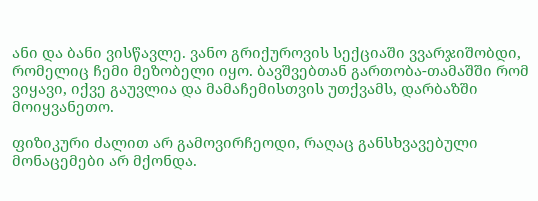ანი და ბანი ვისწავლე. ვანო გრიქუროვის სექციაში ვვარჯიშობდი, რომელიც ჩემი მეზობელი იყო. ბავშვებთან გართობა-თამაშში რომ ვიყავი, იქვე გაუვლია და მამაჩემისთვის უთქვამს, დარბაზში მოიყვანეთო.

ფიზიკური ძალით არ გამოვირჩეოდი, რაღაც განსხვავებული მონაცემები არ მქონდა.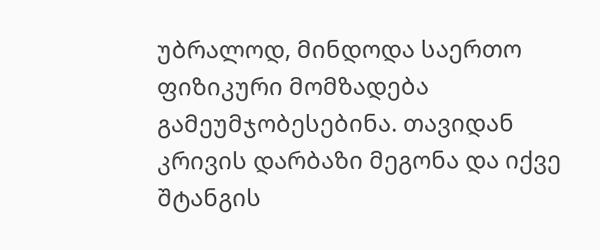უბრალოდ, მინდოდა საერთო ფიზიკური მომზადება გამეუმჯობესებინა. თავიდან კრივის დარბაზი მეგონა და იქვე შტანგის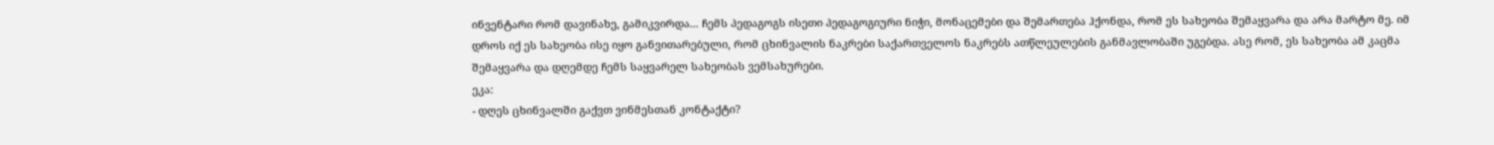ინვენტარი რომ დავინახე, გამიკვირდა... ჩემს პედაგოგს ისეთი პედაგოგიური ნიჭი, მონაცემები და შემართება ჰქონდა, რომ ეს სახეობა შემაყვარა და არა მარტო მე. იმ დროს იქ ეს სახეობა ისე იყო განვითარებული, რომ ცხინვალის ნაკრები საქართველოს ნაკრებს ათწლეულების განმავლობაში უგებდა. ასე რომ, ეს სახეობა ამ კაცმა შემაყვარა და დღემდე ჩემს საყვარელ სახეობას ვემსახურები.
ეკა:
- დღეს ცხინვალში გაქვთ ვინმესთან კონტაქტი?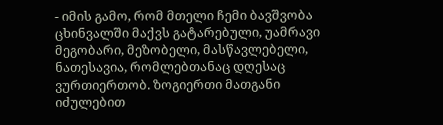- იმის გამო, რომ მთელი ჩემი ბავშვობა ცხინვალში მაქვს გატარებული, უამრავი მეგობარი, მეზობელი, მასწავლებელი, ნათესავია, რომლებთანაც დღესაც ვურთიერთობ. ზოგიერთი მათგანი იძულებით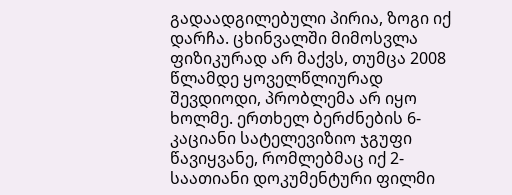გადაადგილებული პირია, ზოგი იქ დარჩა. ცხინვალში მიმოსვლა ფიზიკურად არ მაქვს, თუმცა 2008 წლამდე ყოველწლიურად შევდიოდი, პრობლემა არ იყო ხოლმე. ერთხელ ბერძნების 6-კაციანი სატელევიზიო ჯგუფი წავიყვანე, რომლებმაც იქ 2-საათიანი დოკუმენტური ფილმი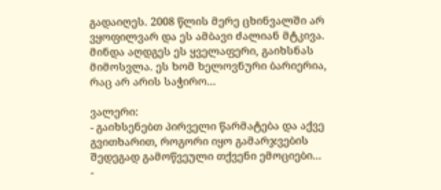გადაიღეს. 2008 წლის მერე ცხინვალში არ ვყოფილვარ და ეს ამბავი ძალიან მტკივა. მინდა აღდგეს ეს ყველაფერი, გაიხსნას მიმოსვლა. ეს ხომ ხელოვნური ბარიერია, რაც არ არის საჭირო...

ვალერი:
- გაიხსენებთ პირველი წარმატება და აქვე გვითხარით, როგორი იყო გამარჯვების შედეგად გამოწვეული თქვენი ემოციები...
-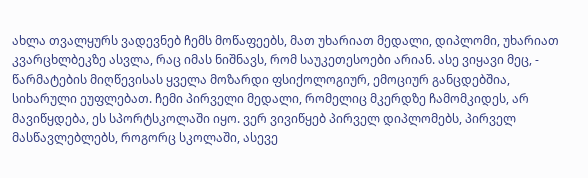ახლა თვალყურს ვადევნებ ჩემს მოწაფეებს, მათ უხარიათ მედალი, დიპლომი, უხარიათ კვარცხლბეკზე ასვლა, რაც იმას ნიშნავს, რომ საუკეთესოები არიან. ასე ვიყავი მეც, - წარმატების მიღწევისას ყველა მოზარდი ფსიქოლოგიურ, ემოციურ განცდებშია, სიხარული ეუფლებათ. ჩემი პირველი მედალი, რომელიც მკერდზე ჩამომკიდეს, არ მავიწყდება, ეს სპორტსკოლაში იყო. ვერ ვივიწყებ პირველ დიპლომებს, პირველ მასწავლებლებს, როგორც სკოლაში, ასევე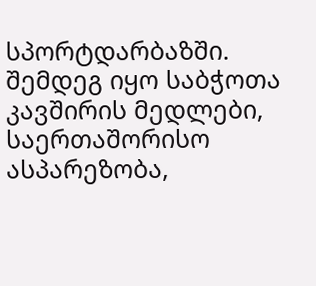სპორტდარბაზში. შემდეგ იყო საბჭოთა კავშირის მედლები, საერთაშორისო ასპარეზობა,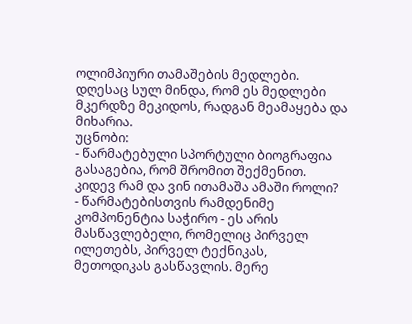ოლიმპიური თამაშების მედლები. დღესაც სულ მინდა, რომ ეს მედლები მკერდზე მეკიდოს, რადგან მეამაყება და მიხარია.
უცნობი:
- წარმატებული სპორტული ბიოგრაფია გასაგებია, რომ შრომით შექმენით. კიდევ რამ და ვინ ითამაშა ამაში როლი?
- წარმატებისთვის რამდენიმე კომპონენტია საჭირო - ეს არის მასწავლებელი, რომელიც პირველ ილეთებს, პირველ ტექნიკას, მეთოდიკას გასწავლის. მერე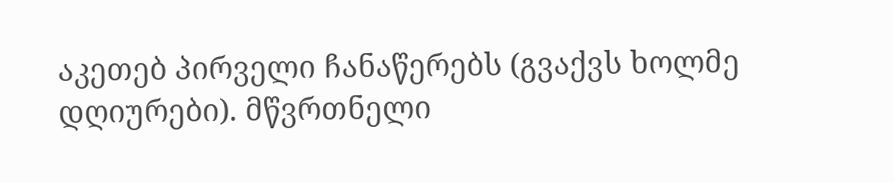აკეთებ პირველი ჩანაწერებს (გვაქვს ხოლმე დღიურები). მწვრთნელი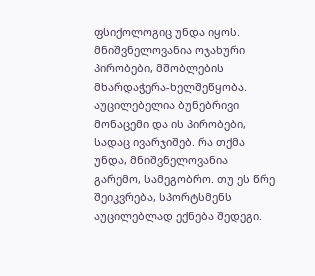ფსიქოლოგიც უნდა იყოს. მნიშვნელოვანია ოჯახური პირობები, მშობლების მხარდაჭერა-ხელშეწყობა. აუცილებელია ბუნებრივი მონაცემი და ის პირობები, სადაც ივარჯიშებ. რა თქმა უნდა, მნიშვნელოვანია გარემო, სამეგობრო. თუ ეს წრე შეიკვრება, სპორტსმენს აუცილებლად ექნება შედეგი.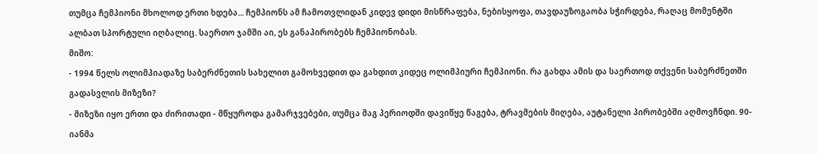თუმცა ჩემპიონი მხოლოდ ერთი ხდება... ჩემპიონს ამ ჩამოთვლიდან კიდევ დიდი მისწრაფება, ნებისყოფა, თავდაუზოგაობა სჭირდება, რაღაც მომენტში ალბათ სპორტული იღბალიც. საერთო ჯამში აი, ეს განაპირობებს ჩემპიონობას.
მიშო:
- 1994 წელს ოლიმპიადაზე საბერძნეთის სახელით გამოხვედით და გახდით კიდეც ოლიმპიური ჩემპიონი. რა გახდა ამის და საერთოდ თქვენი საბერძნეთში გადასვლის მიზეზი?
- მიზეზი იყო ერთი და ძირითადი - მწყუროდა გამარჯვებები, თუმცა მაგ პერიოდში დავიწყე წაგება, ტრავმების მიღება, აუტანელი პირობებში აღმოვჩნდი. 90-იანმა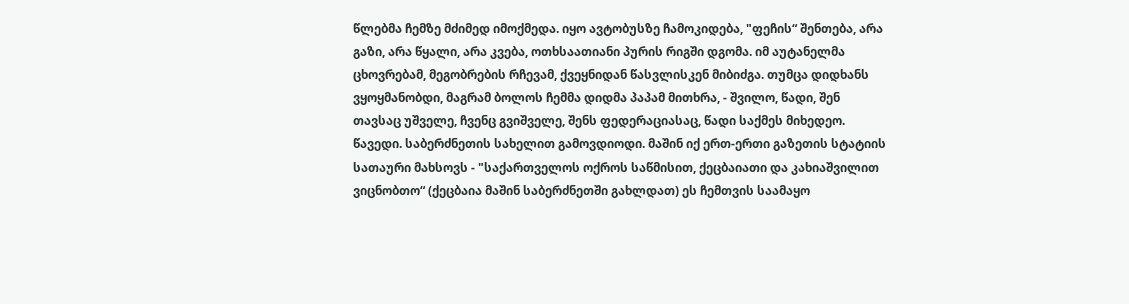წლებმა ჩემზე მძიმედ იმოქმედა. იყო ავტობუსზე ჩამოკიდება, "ფეჩის“ შენთება, არა გაზი, არა წყალი, არა კვება, ოთხსაათიანი პურის რიგში დგომა. იმ აუტანელმა ცხოვრებამ, მეგობრების რჩევამ, ქვეყნიდან წასვლისკენ მიბიძგა. თუმცა დიდხანს ვყოყმანობდი, მაგრამ ბოლოს ჩემმა დიდმა პაპამ მითხრა, - შვილო, წადი, შენ თავსაც უშველე, ჩვენც გვიშველე, შენს ფედერაციასაც, წადი საქმეს მიხედეო. წავედი. საბერძნეთის სახელით გამოვდიოდი. მაშინ იქ ერთ-ერთი გაზეთის სტატიის სათაური მახსოვს - "საქართველოს ოქროს საწმისით, ქეცბაიათი და კახიაშვილით ვიცნობთო“ (ქეცბაია მაშინ საბერძნეთში გახლდათ) ეს ჩემთვის საამაყო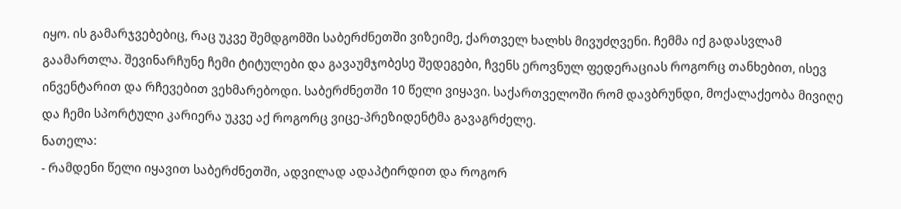იყო. ის გამარჯვებებიც, რაც უკვე შემდგომში საბერძნეთში ვიზეიმე, ქართველ ხალხს მივუძღვენი. ჩემმა იქ გადასვლამ გაამართლა. შევინარჩუნე ჩემი ტიტულები და გავაუმჯობესე შედეგები, ჩვენს ეროვნულ ფედერაციას როგორც თანხებით, ისევ ინვენტარით და რჩევებით ვეხმარებოდი. საბერძნეთში 10 წელი ვიყავი. საქართველოში რომ დავბრუნდი, მოქალაქეობა მივიღე და ჩემი სპორტული კარიერა უკვე აქ როგორც ვიცე-პრეზიდენტმა გავაგრძელე.
ნათელა:
- რამდენი წელი იყავით საბერძნეთში, ადვილად ადაპტირდით და როგორ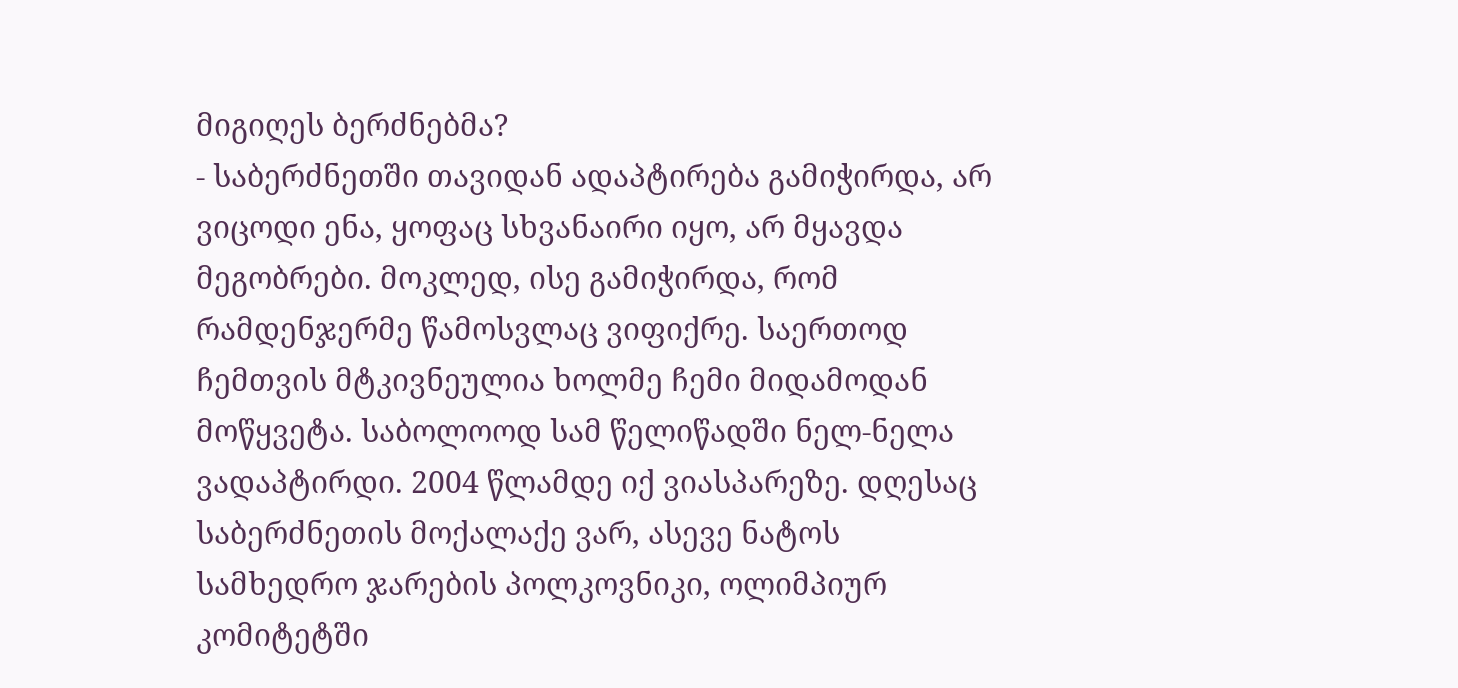მიგიღეს ბერძნებმა?
- საბერძნეთში თავიდან ადაპტირება გამიჭირდა, არ ვიცოდი ენა, ყოფაც სხვანაირი იყო, არ მყავდა მეგობრები. მოკლედ, ისე გამიჭირდა, რომ რამდენჯერმე წამოსვლაც ვიფიქრე. საერთოდ ჩემთვის მტკივნეულია ხოლმე ჩემი მიდამოდან მოწყვეტა. საბოლოოდ სამ წელიწადში ნელ-ნელა ვადაპტირდი. 2004 წლამდე იქ ვიასპარეზე. დღესაც საბერძნეთის მოქალაქე ვარ, ასევე ნატოს სამხედრო ჯარების პოლკოვნიკი, ოლიმპიურ კომიტეტში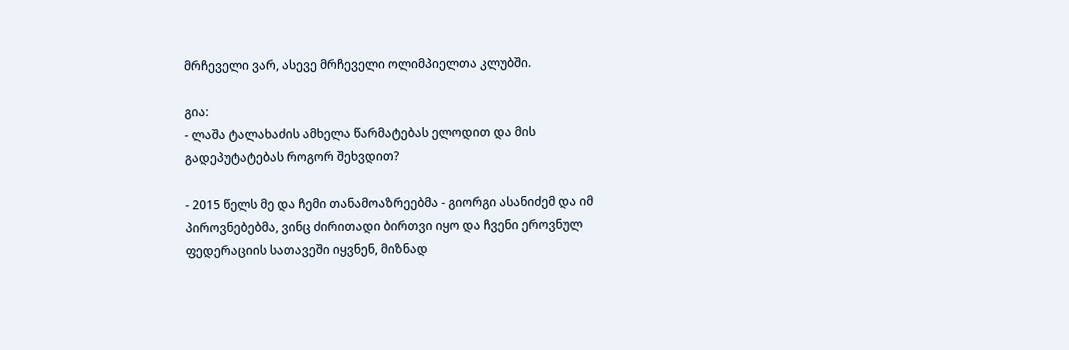მრჩეველი ვარ, ასევე მრჩეველი ოლიმპიელთა კლუბში.

გია:
- ლაშა ტალახაძის ამხელა წარმატებას ელოდით და მის გადეპუტატებას როგორ შეხვდით?

- 2015 წელს მე და ჩემი თანამოაზრეებმა - გიორგი ასანიძემ და იმ პიროვნებებმა, ვინც ძირითადი ბირთვი იყო და ჩვენი ეროვნულ ფედერაციის სათავეში იყვნენ, მიზნად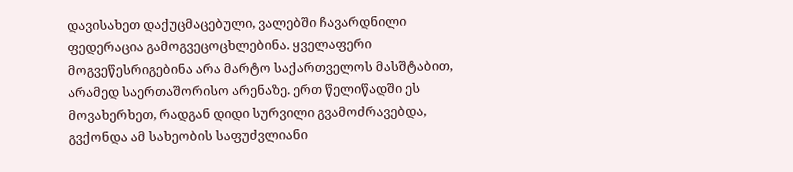დავისახეთ დაქუცმაცებული, ვალებში ჩავარდნილი ფედერაცია გამოგვეცოცხლებინა. ყველაფერი მოგვეწესრიგებინა არა მარტო საქართველოს მასშტაბით, არამედ საერთაშორისო არენაზე. ერთ წელიწადში ეს მოვახერხეთ, რადგან დიდი სურვილი გვამოძრავებდა, გვქონდა ამ სახეობის საფუძვლიანი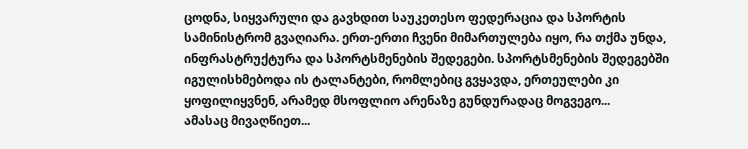ცოდნა, სიყვარული და გავხდით საუკეთესო ფედერაცია და სპორტის სამინისტრომ გვაღიარა. ერთ-ერთი ჩვენი მიმართულება იყო, რა თქმა უნდა, ინფრასტრუქტურა და სპორტსმენების შედეგები. სპორტსმენების შედეგებში იგულისხმებოდა ის ტალანტები, რომლებიც გვყავდა, ერთეულები კი ყოფილიყვნენ, არამედ მსოფლიო არენაზე გუნდურადაც მოგვეგო...
ამასაც მივაღწიეთ...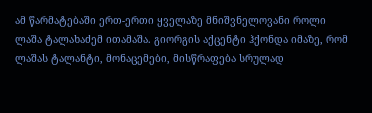ამ წარმატებაში ერთ-ერთი ყველაზე მნიშვნელოვანი როლი ლაშა ტალახაძემ ითამაშა. გიორგის აქცენტი ჰქონდა იმაზე, რომ ლაშას ტალანტი, მონაცემები, მისწრაფება სრულად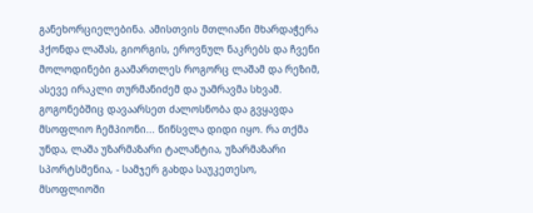განეხორციელებინა. ამისთვის მთლიანი მხარდაჭერა ჰქონდა ლაშას, გიორგის, ეროვნულ ნაკრებს და ჩვენი მოლოდინები გაამართლეს როგორც ლაშამ და რეზიმ, ასევე ირაკლი თურმანიძემ და უამრავმა სხვამ. გოგონებშიც დავაარსეთ ძალოსნობა და გვყავდა მსოფლიო ჩემპიონი... წინსვლა დიდი იყო. რა თქმა უნდა, ლაშა უზარმაზარი ტალანტია, უზარმაზარი სპორტსმენია, - სამჯერ გახდა საუკეთესო, მსოფლიოში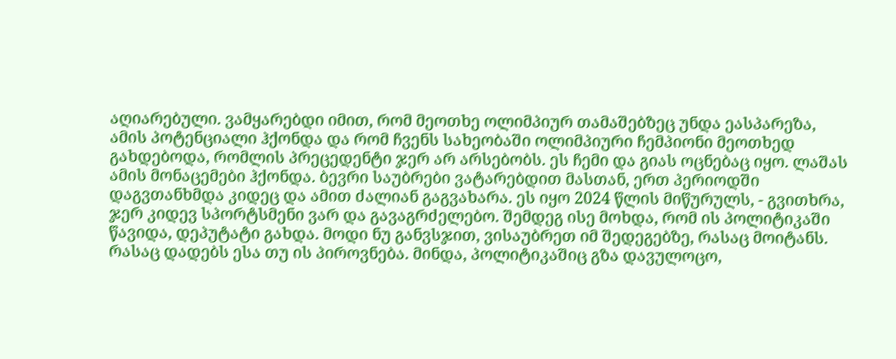აღიარებული. ვამყარებდი იმით, რომ მეოთხე ოლიმპიურ თამაშებზეც უნდა ეასპარეზა, ამის პოტენციალი ჰქონდა და რომ ჩვენს სახეობაში ოლიმპიური ჩემპიონი მეოთხედ გახდებოდა, რომლის პრეცედენტი ჯერ არ არსებობს. ეს ჩემი და გიას ოცნებაც იყო. ლაშას ამის მონაცემები ჰქონდა. ბევრი საუბრები ვატარებდით მასთან, ერთ პერიოდში დაგვთანხმდა კიდეც და ამით ძალიან გაგვახარა. ეს იყო 2024 წლის მიწურულს, - გვითხრა, ჯერ კიდევ სპორტსმენი ვარ და გავაგრძელებო. შემდეგ ისე მოხდა, რომ ის პოლიტიკაში წავიდა, დეპუტატი გახდა. მოდი ნუ განვსჯით, ვისაუბრეთ იმ შედეგებზე, რასაც მოიტანს. რასაც დადებს ესა თუ ის პიროვნება. მინდა, პოლიტიკაშიც გზა დავულოცო,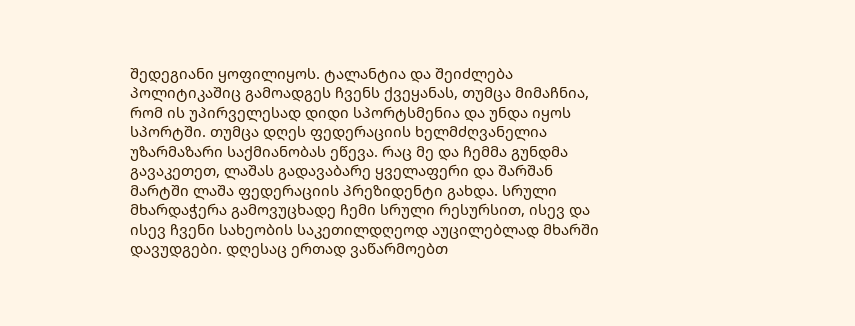შედეგიანი ყოფილიყოს. ტალანტია და შეიძლება პოლიტიკაშიც გამოადგეს ჩვენს ქვეყანას, თუმცა მიმაჩნია, რომ ის უპირველესად დიდი სპორტსმენია და უნდა იყოს სპორტში. თუმცა დღეს ფედერაციის ხელმძღვანელია უზარმაზარი საქმიანობას ეწევა. რაც მე და ჩემმა გუნდმა გავაკეთეთ, ლაშას გადავაბარე ყველაფერი და შარშან მარტში ლაშა ფედერაციის პრეზიდენტი გახდა. სრული მხარდაჭერა გამოვუცხადე ჩემი სრული რესურსით, ისევ და ისევ ჩვენი სახეობის საკეთილდღეოდ აუცილებლად მხარში დავუდგები. დღესაც ერთად ვაწარმოებთ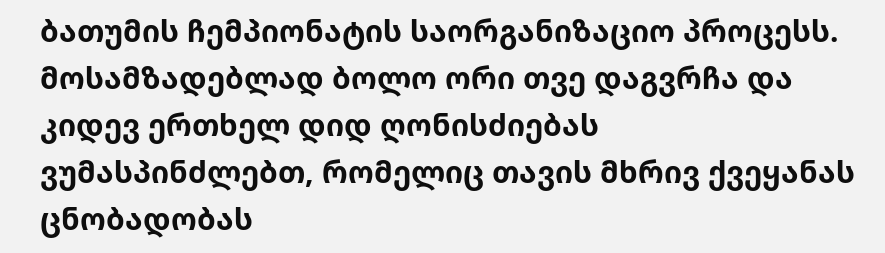ბათუმის ჩემპიონატის საორგანიზაციო პროცესს. მოსამზადებლად ბოლო ორი თვე დაგვრჩა და კიდევ ერთხელ დიდ ღონისძიებას ვუმასპინძლებთ, რომელიც თავის მხრივ ქვეყანას ცნობადობას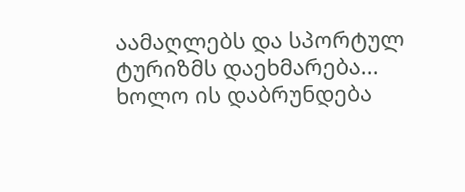აამაღლებს და სპორტულ ტურიზმს დაეხმარება... ხოლო ის დაბრუნდება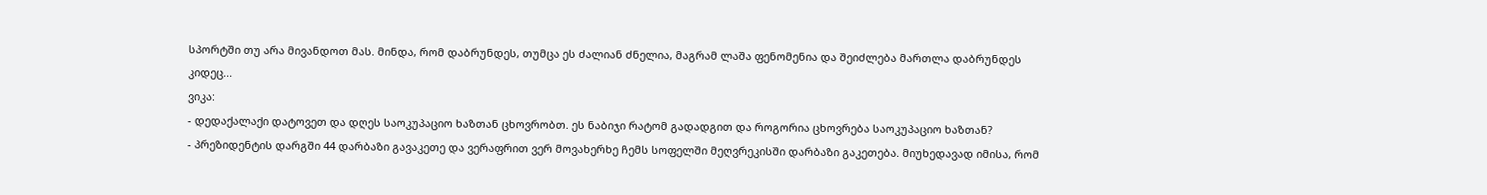სპორტში თუ არა მივანდოთ მას. მინდა, რომ დაბრუნდეს, თუმცა ეს ძალიან ძნელია, მაგრამ ლაშა ფენომენია და შეიძლება მართლა დაბრუნდეს კიდეც...
ვიკა:
- დედაქალაქი დატოვეთ და დღეს საოკუპაციო ხაზთან ცხოვრობთ. ეს ნაბიჯი რატომ გადადგით და როგორია ცხოვრება საოკუპაციო ხაზთან?
- პრეზიდენტის დარგში 44 დარბაზი გავაკეთე და ვერაფრით ვერ მოვახერხე ჩემს სოფელში მეღვრეკისში დარბაზი გაკეთება. მიუხედავად იმისა, რომ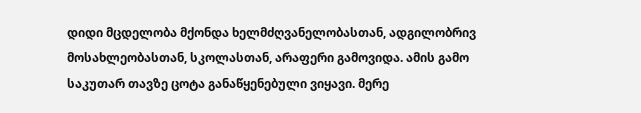დიდი მცდელობა მქონდა ხელმძღვანელობასთან, ადგილობრივ მოსახლეობასთან, სკოლასთან, არაფერი გამოვიდა. ამის გამო საკუთარ თავზე ცოტა განაწყენებული ვიყავი. მერე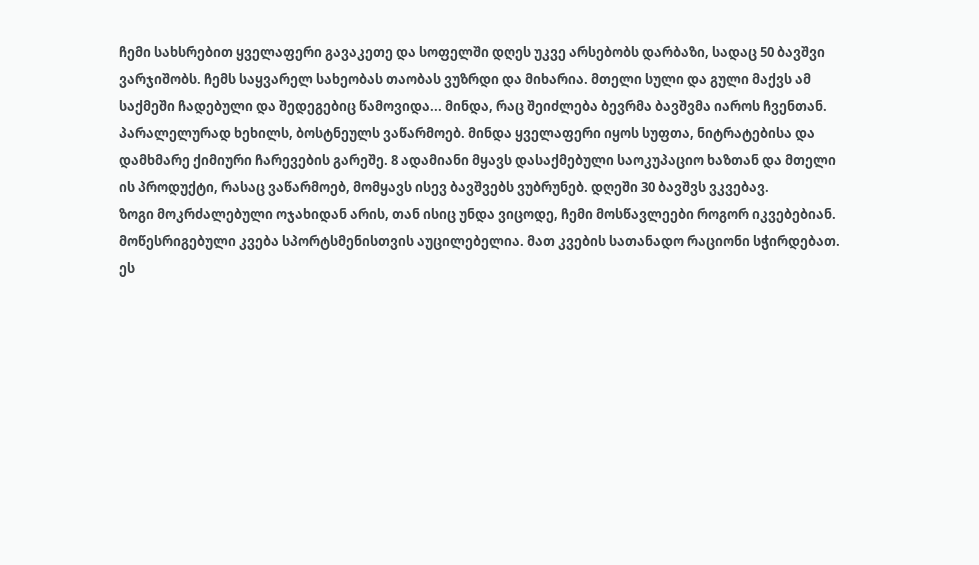ჩემი სახსრებით ყველაფერი გავაკეთე და სოფელში დღეს უკვე არსებობს დარბაზი, სადაც 50 ბავშვი ვარჯიშობს. ჩემს საყვარელ სახეობას თაობას ვუზრდი და მიხარია. მთელი სული და გული მაქვს ამ საქმეში ჩადებული და შედეგებიც წამოვიდა... მინდა, რაც შეიძლება ბევრმა ბავშვმა იაროს ჩვენთან. პარალელურად ხეხილს, ბოსტნეულს ვაწარმოებ. მინდა ყველაფერი იყოს სუფთა, ნიტრატებისა და დამხმარე ქიმიური ჩარევების გარეშე. 8 ადამიანი მყავს დასაქმებული საოკუპაციო ხაზთან და მთელი ის პროდუქტი, რასაც ვაწარმოებ, მომყავს ისევ ბავშვებს ვუბრუნებ. დღეში 30 ბავშვს ვკვებავ.
ზოგი მოკრძალებული ოჯახიდან არის, თან ისიც უნდა ვიცოდე, ჩემი მოსწავლეები როგორ იკვებებიან. მოწესრიგებული კვება სპორტსმენისთვის აუცილებელია. მათ კვების სათანადო რაციონი სჭირდებათ. ეს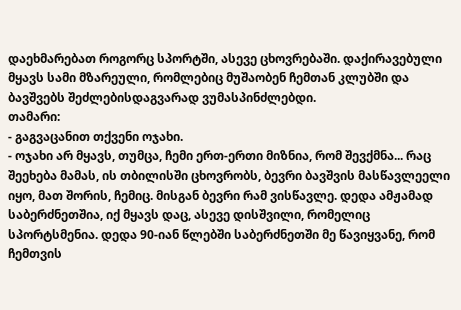დაეხმარებათ როგორც სპორტში, ასევე ცხოვრებაში. დაქირავებული მყავს სამი მზარეული, რომლებიც მუშაობენ ჩემთან კლუბში და ბავშვებს შეძლებისდაგვარად ვუმასპინძლებდი.
თამარი:
- გაგვაცანით თქვენი ოჯახი.
- ოჯახი არ მყავს, თუმცა, ჩემი ერთ-ერთი მიზნია, რომ შევქმნა... რაც შეეხება მამას, ის თბილისში ცხოვრობს, ბევრი ბავშვის მასწავლეელი იყო, მათ შორის, ჩემიც. მისგან ბევრი რამ ვისწავლე. დედა ამჟამად საბერძნეთშია, იქ მყავს დაც, ასევე დისშვილი, რომელიც სპორტსმენია. დედა 90-იან წლებში საბერძნეთში მე წავიყვანე, რომ ჩემთვის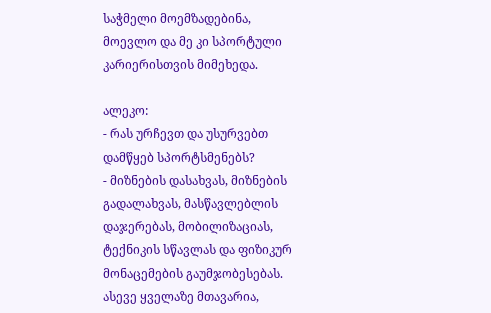საჭმელი მოემზადებინა, მოევლო და მე კი სპორტული კარიერისთვის მიმეხედა.

ალეკო:
- რას ურჩევთ და უსურვებთ დამწყებ სპორტსმენებს?
- მიზნების დასახვას, მიზნების გადალახვას, მასწავლებლის დაჯერებას, მობილიზაციას, ტექნიკის სწავლას და ფიზიკურ მონაცემების გაუმჯობესებას. ასევე ყველაზე მთავარია,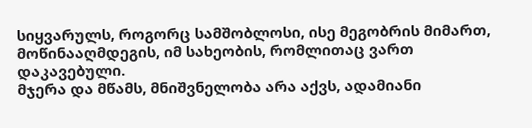სიყვარულს, როგორც სამშობლოსი, ისე მეგობრის მიმართ, მოწინააღმდეგის, იმ სახეობის, რომლითაც ვართ დაკავებული.
მჯერა და მწამს, მნიშვნელობა არა აქვს, ადამიანი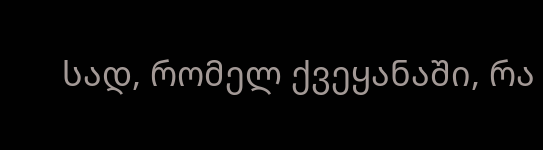სად, რომელ ქვეყანაში, რა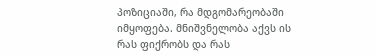პოზიციაში, რა მდგომარეობაში იმყოფება. მნიშვნელობა აქვს ის რას ფიქრობს და რას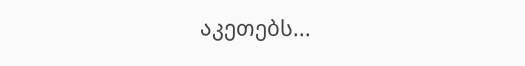აკეთებს...